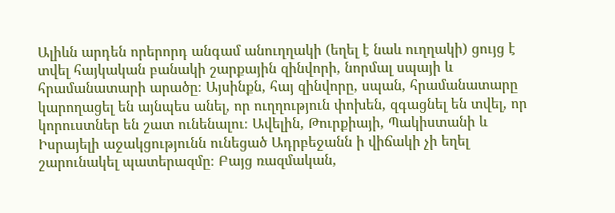Ալիևն արդեն որերորդ անգամ անուղղակի (եղել է նաև ուղղակի) ցույց է տվել հայկական բանակի շարքային զինվորի, նորմալ սպայի և հրամանատարի արածը։ Այսինքն, հայ զինվորը, սպան, հրամանատարը կարողացել են այնպես անել, որ ուղղություն փոխեն, զգացնել են տվել, որ կորուստներ են շատ ունենալու։ Ավելին, Թուրքիայի, Պակիստանի և Իսրայելի աջակցությունն ունեցած Ադրբեջանն ի վիճակի չի եղել շարունակել պատերազմը։ Բայց ռազմական,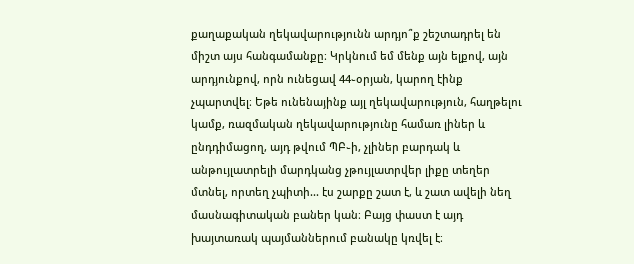քաղաքական ղեկավարությունն արդյո՞ք շեշտադրել են միշտ այս հանգամանքը։ Կրկնում եմ մենք այն ելքով, այն արդյունքով, որն ունեցավ 44֊օրյան, կարող էինք չպարտվել։ Եթե ունենայինք այլ ղեկավարություն, հաղթելու կամք, ռազմական ղեկավարությունը համառ լիներ և ընդդիմացող, այդ թվում ՊԲ֊ի, չլիներ բարդակ և անթույլատրելի մարդկանց չթույլատրվեր լիքը տեղեր մտնել, որտեղ չպիտի... էս շարքը շատ է, և շատ ավելի նեղ մասնագիտական բաներ կան։ Բայց փաստ է այդ խայտառակ պայմաններում բանակը կռվել է։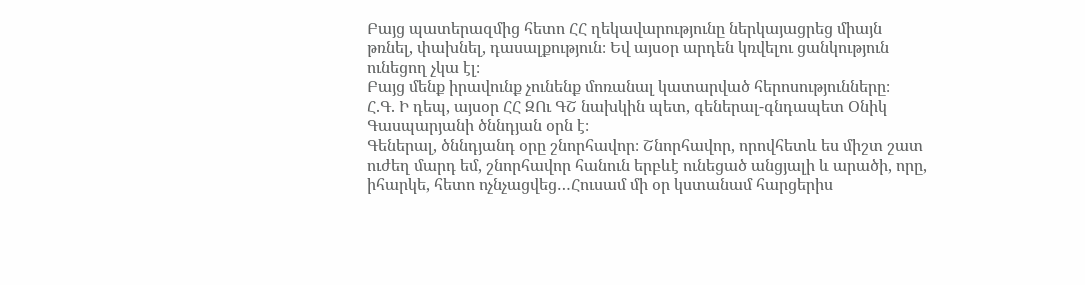Բայց պատերազմից հետո ՀՀ ղեկավարությունը ներկայացրեց միայն թռնել, փախնել, դասալքություն։ Եվ այսօր արդեն կռվելու ցանկություն ունեցող չկա էլ։
Բայց մենք իրավունք չունենք մոռանալ կատարված հերոսությունները։
Հ.Գ. Ի դեպ, այսօր ՀՀ ԶՈւ ԳՇ նախկին պետ, գեներալ-գնդապետ Օնիկ Գասպարյանի ծննդյան օրն է։
Գեներալ, ծննդյանդ օրը շնորհավոր։ Շնորհավոր, որովհետև ես միշտ շատ ուժեղ մարդ եմ, շնորհավոր հանուն երբևէ ունեցած անցյալի և արածի, որը, իհարկե, հետո ոչնչացվեց…Հուսամ մի օր կստանամ հարցերիս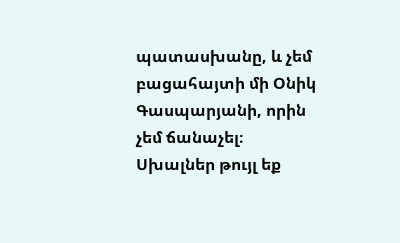պատասխանը, և չեմ բացահայտի մի Օնիկ Գասպարյանի, որին չեմ ճանաչել։
Սխալներ թույլ եք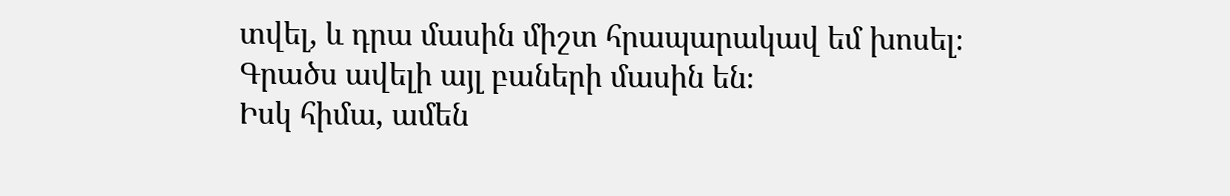տվել, և դրա մասին միշտ հրապարակավ եմ խոսել։ Գրածս ավելի այլ բաների մասին են։
Իսկ հիմա, ամեն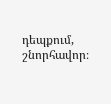դեպքում, շնորհավոր։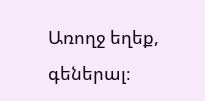Առողջ եղեք, գեներալ։